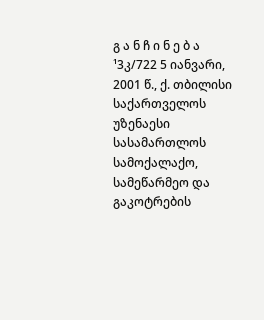გ ა ნ ჩ ი ნ ე ბ ა
¹3კ/722 5 იანვარი, 2001 წ., ქ. თბილისი
საქართველოს უზენაესი სასამართლოს სამოქალაქო, სამეწარმეო და გაკოტრების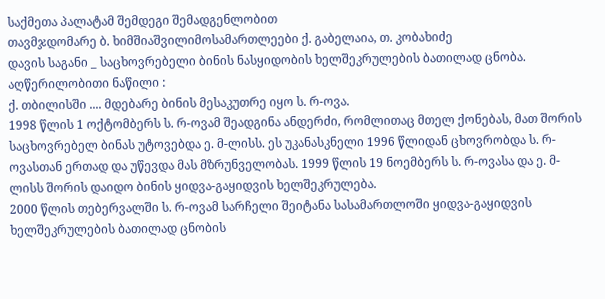საქმეთა პალატამ შემდეგი შემადგენლობით
თავმჯდომარე ბ. ხიმშიაშვილიმოსამართლეები ქ. გაბელაია, თ. კობახიძე
დავის საგანი _ საცხოვრებელი ბინის ნასყიდობის ხელშეკრულების ბათილად ცნობა.
აღწერილობითი ნაწილი :
ქ. თბილისში .... მდებარე ბინის მესაკუთრე იყო ს. რ-ოვა.
1998 წლის 1 ოქტომბერს ს. რ-ოვამ შეადგინა ანდერძი, რომლითაც მთელ ქონებას, მათ შორის საცხოვრებელ ბინას უტოვებდა ე. მ-ლისს. ეს უკანასკნელი 1996 წლიდან ცხოვრობდა ს. რ-ოვასთან ერთად და უწევდა მას მზრუნველობას. 1999 წლის 19 ნოემბერს ს. რ-ოვასა და ე. მ-ლისს შორის დაიდო ბინის ყიდვა-გაყიდვის ხელშეკრულება.
2000 წლის თებერვალში ს. რ-ოვამ სარჩელი შეიტანა სასამართლოში ყიდვა-გაყიდვის ხელშეკრულების ბათილად ცნობის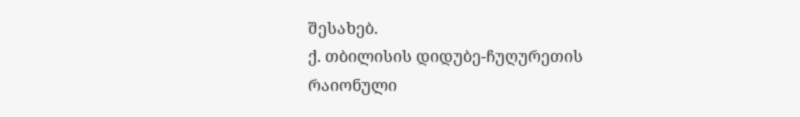შესახებ.
ქ. თბილისის დიდუბე-ჩუღურეთის რაიონული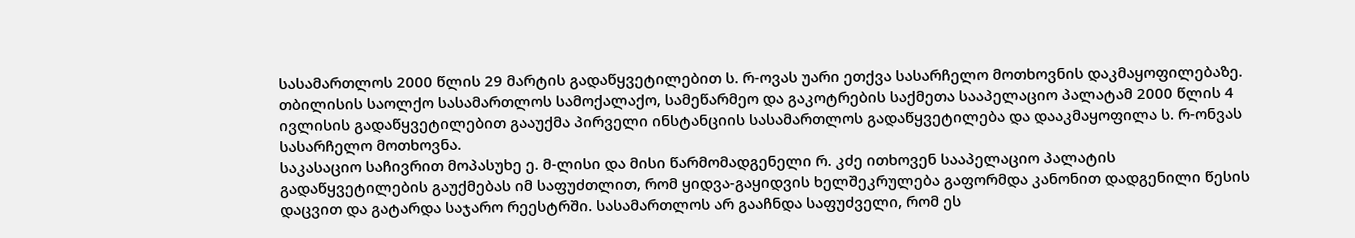სასამართლოს 2000 წლის 29 მარტის გადაწყვეტილებით ს. რ-ოვას უარი ეთქვა სასარჩელო მოთხოვნის დაკმაყოფილებაზე.
თბილისის საოლქო სასამართლოს სამოქალაქო, სამეწარმეო და გაკოტრების საქმეთა სააპელაციო პალატამ 2000 წლის 4 ივლისის გადაწყვეტილებით გააუქმა პირველი ინსტანციის სასამართლოს გადაწყვეტილება და დააკმაყოფილა ს. რ-ონვას სასარჩელო მოთხოვნა.
საკასაციო საჩივრით მოპასუხე ე. მ-ლისი და მისი წარმომადგენელი რ. კძე ითხოვენ სააპელაციო პალატის გადაწყვეტილების გაუქმებას იმ საფუძთლით, რომ ყიდვა-გაყიდვის ხელშეკრულება გაფორმდა კანონით დადგენილი წესის დაცვით და გატარდა საჯარო რეესტრში. სასამართლოს არ გააჩნდა საფუძველი, რომ ეს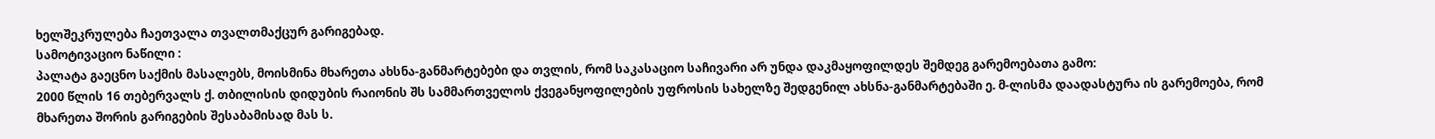ხელშეკრულება ჩაეთვალა თვალთმაქცურ გარიგებად.
სამოტივაციო ნაწილი :
პალატა გაეცნო საქმის მასალებს, მოისმინა მხარეთა ახსნა-განმარტებები და თვლის, რომ საკასაციო საჩივარი არ უნდა დაკმაყოფილდეს შემდეგ გარემოებათა გამო:
2000 წლის 16 თებერვალს ქ. თბილისის დიდუბის რაიონის შს სამმართველოს ქვეგანყოფილების უფროსის სახელზე შედგენილ ახსნა-განმარტებაში ე. მ-ლისმა დაადასტურა ის გარემოება, რომ მხარეთა შორის გარიგების შესაბამისად მას ს.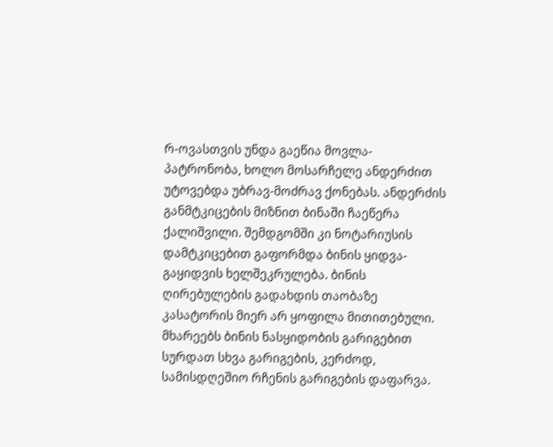რ-ოვასთვის უნდა გაეწია მოვლა-პატრონობა, ხოლო მოსარჩელე ანდერძით უტოვებდა უბრავ-მოძრავ ქონებას. ანდერძის განმტკიცების მიზნით ბინაში ჩაეწერა ქალიშვილი. შემდგომში კი ნოტარიუსის დამტკიცებით გაფორმდა ბინის ყიდვა-გაყიდვის ხელშეკრულება. ბინის ღირებულების გადახდის თაობაზე კასატორის მიერ არ ყოფილა მითითებული.
მხარეებს ბინის ნასყიდობის გარიგებით სურდათ სხვა გარიგების, კერძოდ, სამისდღეშიო რჩენის გარიგების დაფარვა.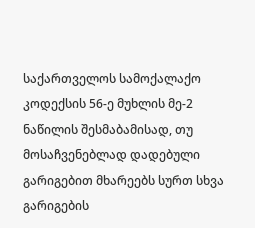საქართველოს სამოქალაქო კოდექსის 56-ე მუხლის მე-2 ნაწილის შესმაბამისად, თუ მოსაჩვენებლად დადებული გარიგებით მხარეებს სურთ სხვა გარიგების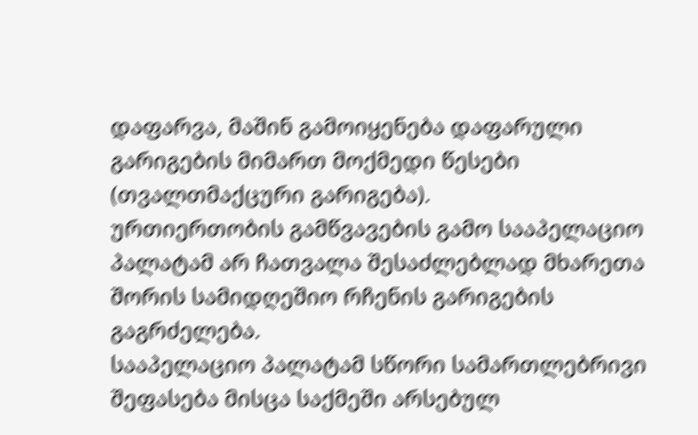დაფარვა, მაშინ გამოიყენება დაფარული გარიგების მიმართ მოქმედი წესები (თვალთმაქცური გარიგება).
ურთიერთობის გამწვავების გამო სააპელაციო პალატამ არ ჩათვალა შესაძლებლად მხარეთა შორის სამიდღეშიო რჩენის გარიგების გაგრძელება.
სააპელაციო პალატამ სწორი სამართლებრივი შეფასება მისცა საქმეში არსებულ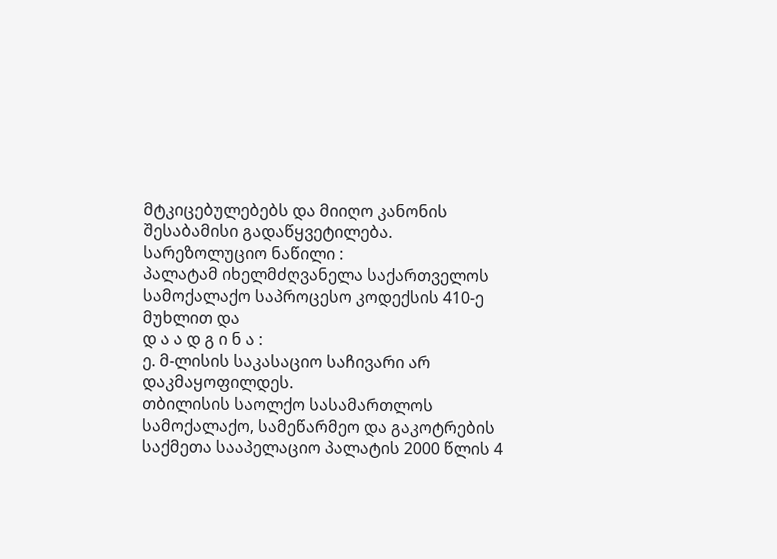მტკიცებულებებს და მიიღო კანონის შესაბამისი გადაწყვეტილება.
სარეზოლუციო ნაწილი :
პალატამ იხელმძღვანელა საქართველოს სამოქალაქო საპროცესო კოდექსის 410-ე მუხლით და
დ ა ა დ გ ი ნ ა :
ე. მ-ლისის საკასაციო საჩივარი არ დაკმაყოფილდეს.
თბილისის საოლქო სასამართლოს სამოქალაქო, სამეწარმეო და გაკოტრების საქმეთა სააპელაციო პალატის 2000 წლის 4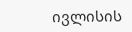ივლისის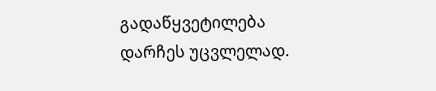გადაწყვეტილება დარჩეს უცვლელად.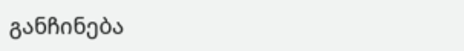განჩინება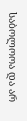საბოლოოა და არ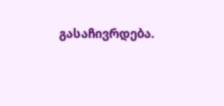გასაჩივრდება.